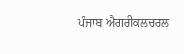ਪੰਜਾਬ ਐਗਰੀਕਲਚਰਲ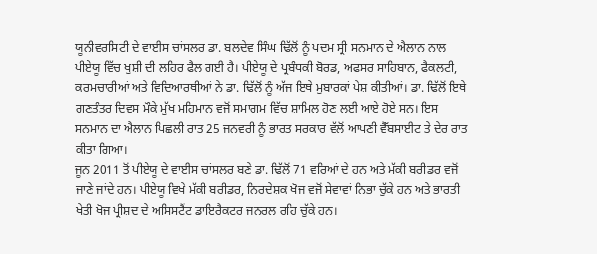ਯੂਨੀਵਰਸਿਟੀ ਦੇ ਵਾਈਸ ਚਾਂਸਲਰ ਡਾ. ਬਲਦੇਵ ਸਿੰਘ ਢਿੱਲੋਂ ਨੂੰ ਪਦਮ ਸ੍ਰੀ ਸਨਮਾਨ ਦੇ ਐਲਾਨ ਨਾਲ ਪੀਏਯੂ ਵਿੱਚ ਖੁਸ਼ੀ ਦੀ ਲਹਿਰ ਫੈਲ ਗਈ ਹੈ। ਪੀਏਯੂ ਦੇ ਪ੍ਰਬੰਧਕੀ ਬੋਰਡ, ਅਫਸਰ ਸਾਹਿਬਾਨ, ਫੈਕਲਟੀ, ਕਰਮਚਾਰੀਆਂ ਅਤੇ ਵਿਦਿਆਰਥੀਆਂ ਨੇ ਡਾ. ਢਿੱਲੋਂ ਨੂੰ ਅੱਜ ਇਥੇ ਮੁਬਾਰਕਾਂ ਪੇਸ਼ ਕੀਤੀਆਂ। ਡਾ. ਢਿੱਲੋਂ ਇਥੇ ਗਣਤੰਤਰ ਦਿਵਸ ਮੌਕੇ ਮੁੱਖ ਮਹਿਮਾਨ ਵਜੋਂ ਸਮਾਗਮ ਵਿੱਚ ਸ਼ਾਮਿਲ ਹੋਣ ਲਈ ਆਏ ਹੋਏ ਸਨ। ਇਸ ਸਨਮਾਨ ਦਾ ਐਲਾਨ ਪਿਛਲੀ ਰਾਤ 25 ਜਨਵਰੀ ਨੂੰ ਭਾਰਤ ਸਰਕਾਰ ਵੱਲੋਂ ਆਪਣੀ ਵੈੱਬਸਾਈਟ ਤੇ ਦੇਰ ਰਾਤ ਕੀਤਾ ਗਿਆ।
ਜੂਨ 2011 ਤੋਂ ਪੀਏਯੂ ਦੇ ਵਾਈਸ ਚਾਂਸਲਰ ਬਣੇ ਡਾ. ਢਿੱਲੋਂ 71 ਵਰਿਆਂ ਦੇ ਹਨ ਅਤੇ ਮੱਕੀ ਬਰੀਡਰ ਵਜੋਂ ਜਾਣੇ ਜਾਂਦੇ ਹਨ। ਪੀਏਯੂ ਵਿਖੇ ਮੱਕੀ ਬਰੀਡਰ, ਨਿਰਦੇਸ਼ਕ ਖੋਜ ਵਜੋਂ ਸੇਵਾਵਾਂ ਨਿਭਾ ਚੁੱਕੇ ਹਨ ਅਤੇ ਭਾਰਤੀ ਖੇਤੀ ਖੋਜ ਪ੍ਰੀਸ਼ਦ ਦੇ ਅਸਿਸਟੈਂਟ ਡਾਇਰੈਕਟਰ ਜਨਰਲ ਰਹਿ ਚੁੱਕੇ ਹਨ।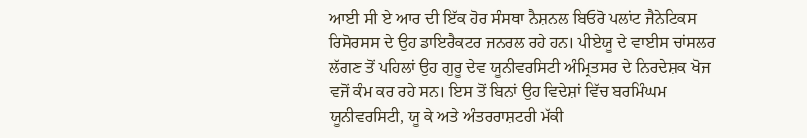ਆਈ ਸੀ ਏ ਆਰ ਦੀ ਇੱਕ ਹੋਰ ਸੰਸਥਾ ਨੈਸ਼ਨਲ ਬਿਓਰੋ ਪਲਾਂਟ ਜੈਨੇਟਿਕਸ ਰਿਸੋਰਸਸ ਦੇ ਉਹ ਡਾਇਰੈਕਟਰ ਜਨਰਲ ਰਹੇ ਹਨ। ਪੀਏਯੂ ਦੇ ਵਾਈਸ ਚਾਂਸਲਰ ਲੱਗਣ ਤੋਂ ਪਹਿਲਾਂ ਉਹ ਗੁਰੂ ਦੇਵ ਯੂਨੀਵਰਸਿਟੀ ਅੰਮ੍ਰਿਤਸਰ ਦੇ ਨਿਰਦੇਸ਼ਕ ਖੋਜ ਵਜੋਂ ਕੰਮ ਕਰ ਰਹੇ ਸਨ। ਇਸ ਤੋਂ ਬਿਨਾਂ ਉਹ ਵਿਦੇਸ਼ਾਂ ਵਿੱਚ ਬਰਮਿੰਘਮ ਯੂਨੀਵਰਸਿਟੀ, ਯੂ ਕੇ ਅਤੇ ਅੰਤਰਰਾਸ਼ਟਰੀ ਮੱਕੀ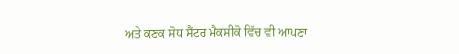ਅਤੇ ਕਣਕ ਸੋਧ ਸੈਂਟਰ ਮੈਕਸੀਕੋ ਵਿੱਚ ਵੀ ਆਪਣਾ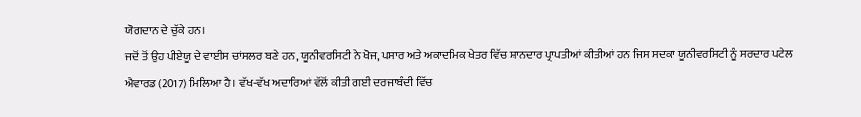ਯੋਗਦਾਨ ਦੇ ਚੁੱਕੇ ਹਨ।
ਜਦੋਂ ਤੋਂ ਉਹ ਪੀਏਯੂ ਦੇ ਵਾਈਸ ਚਾਂਸਲਰ ਬਣੇ ਹਨ, ਯੂਨੀਵਰਸਿਟੀ ਨੇ ਖੋਜ, ਪਸਾਰ ਅਤੇ ਅਕਾਦਮਿਕ ਖੇਤਰ ਵਿੱਚ ਸ਼ਾਨਦਾਰ ਪ੍ਰਾਪਤੀਆਂ ਕੀਤੀਆਂ ਹਨ ਜਿਸ ਸਦਕਾ ਯੂਨੀਵਰਸਿਟੀ ਨੂੰ ਸਰਦਾਰ ਪਟੇਲ ਐਵਾਰਡ (2017) ਮਿਲਿਆ ਹੈ। ਵੱਖ-ਵੱਖ ਅਦਾਰਿਆਂ ਵੱਲੋਂ ਕੀਤੀ ਗਈ ਦਰਜਾਬੰਦੀ ਵਿੱਚ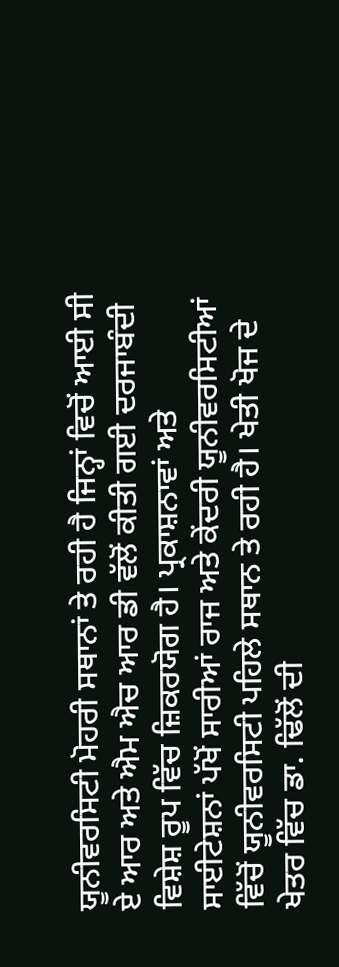ਯੂਨੀਵਰਸਿਟੀ ਮੋਹਰੀ ਸਥਾਨਾਂ ਤੇ ਰਹੀ ਹੈ ਜਿਨ੍ਹਾਂ ਵਿਚੋਂ ਆਈ ਸੀ ਏ ਆਰ ਅਤੇ ਐਮ ਐਚ ਆਰ ਡੀ ਵੱਲੋਂ ਕੀਤੀ ਗਈ ਦਰਜਾਬੰਦੀ ਵਿਸ਼ੇਸ਼ ਰੂਪ ਵਿੱਚ ਜ਼ਿਕਰਯੋਗ ਹੈ। ਪ੍ਰਕਾਸ਼ਨਾਵਾਂ ਅਤੇ ਸਾਈਟੇਸ਼ਨਾਂ ਪੱਖੋਂ ਸਾਰੀਆਂ ਰਾਜ ਅਤੇ ਕੇਂਦਰੀ ਯੂਨੀਵਰਸਿਟੀਆਂ ਵਿੱਚੋਂ ਯੂਨੀਵਰਸਿਟੀ ਪਹਿਲੇ ਸਥਾਨ ਤੇ ਰਹੀ ਹੈ। ਖੇਤੀ ਖੋਜ ਦੇ ਖੇਤਰ ਵਿੱਚ ਡਾ. ਢਿੱਲੋਂ ਦੀ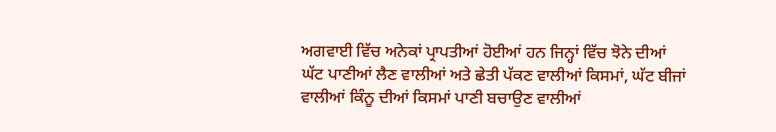ਅਗਵਾਈ ਵਿੱਚ ਅਨੇਕਾਂ ਪ੍ਰਾਪਤੀਆਂ ਹੋਈਆਂ ਹਨ ਜਿਨ੍ਹਾਂ ਵਿੱਚ ਝੋਨੇ ਦੀਆਂ ਘੱਟ ਪਾਣੀਆਂ ਲੈਣ ਵਾਲੀਆਂ ਅਤੇ ਛੇਤੀ ਪੱਕਣ ਵਾਲੀਆਂ ਕਿਸਮਾਂ, ਘੱਟ ਬੀਜਾਂ ਵਾਲੀਆਂ ਕਿੰਨੂ ਦੀਆਂ ਕਿਸਮਾਂ ਪਾਣੀ ਬਚਾਉਣ ਵਾਲੀਆਂ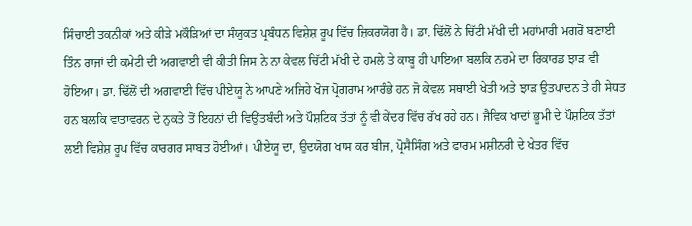ਸਿੰਚਾਈ ਤਕਨੀਕਾਂ ਅਤੇ ਕੀੜੇ ਮਕੌੜਿਆਂ ਦਾ ਸੰਯੁਕਤ ਪ੍ਰਬੰਧਨ ਵਿਸ਼ੇਸ਼ ਰੂਪ ਵਿੱਚ ਜ਼ਿਕਰਯੋਗ ਹੈ। ਡਾ. ਢਿੱਲੋਂ ਨੇ ਚਿੱਟੀ ਮੱਖੀ ਦੀ ਮਹਾਂਮਾਰੀ ਮਗਰੋਂ ਬਣਾਈ ਤਿੰਨ ਰਾਜਾਂ ਦੀ ਕਮੇਟੀ ਦੀ ਅਗਵਾਈ ਵੀ ਕੀਤੀ ਜਿਸ ਨੇ ਨਾ ਕੇਵਲ ਚਿੱਟੀ ਮੱਖੀ ਦੇ ਹਮਲੇ ਤੇ ਕਾਬੂ ਹੀ ਪਾਇਆ ਬਲਕਿ ਨਰਮੇ ਦਾ ਰਿਕਾਰਡ ਝਾੜ ਵੀ ਹੋਇਆ। ਡਾ. ਢਿੱਲੋਂ ਦੀ ਅਗਵਾਈ ਵਿੱਚ ਪੀਏਯੂ ਨੇ ਆਪਣੇ ਅਜਿਹੇ ਖੋਜ ਪ੍ਰੋਗਰਾਮ ਆਰੰਭੇ ਹਨ ਜੋ ਕੇਵਲ ਸਥਾਈ ਖੇਤੀ ਅਤੇ ਝਾੜ ਉਤਪਾਦਨ ਤੇ ਹੀ ਸੇਧਤ ਹਨ ਬਲਕਿ ਵਾਤਾਵਰਨ ਦੇ ਨੁਕਤੇ ਤੋਂ ਇਹਨਾਂ ਦੀ ਵਿਉਂਤਬੰਦੀ ਅਤੇ ਪੌਸ਼ਟਿਕ ਤੱਤਾਂ ਨੂੰ ਵੀ ਕੇਂਦਰ ਵਿੱਚ ਰੱਖ ਰਹੇ ਹਨ। ਜੈਵਿਕ ਖਾਦਾਂ ਭੂਮੀ ਦੇ ਪੌਸ਼ਟਿਕ ਤੱਤਾਂ ਲਈ ਵਿਸ਼ੇਸ਼ ਰੂਪ ਵਿੱਚ ਕਾਰਗਰ ਸਾਬਤ ਹੋਈਆਂ। ਪੀਏਯੂ ਦਾ, ਉਦਯੋਗ ਖਾਸ ਕਰ ਬੀਜ, ਪ੍ਰੋਸੈਸਿੰਗ ਅਤੇ ਫਾਰਮ ਮਸ਼ੀਨਰੀ ਦੇ ਖੇਤਰ ਵਿੱਚ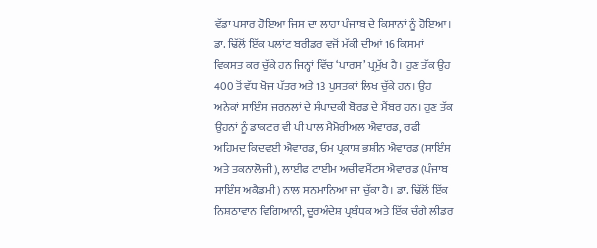ਵੱਡਾ ਪਸਾਰ ਹੋਇਆ ਜਿਸ ਦਾ ਲਾਹਾ ਪੰਜਾਬ ਦੇ ਕਿਸਾਨਾਂ ਨੂੰ ਹੋਇਆ।
ਡਾ. ਢਿੱਲੋਂ ਇੱਕ ਪਲਾਂਟ ਬਰੀਡਰ ਵਜੋਂ ਮੱਕੀ ਦੀਆਂ 16 ਕਿਸਮਾਂ ਵਿਕਸਤ ਕਰ ਚੁੱਕੇ ਹਨ ਜਿਨ੍ਹਾਂ ਵਿੱਚ ‘ਪਾਰਸ’ ਪ੍ਰਮੁੱਖ ਹੈ। ਹੁਣ ਤੱਕ ਉਹ 400 ਤੋਂ ਵੱਧ ਖੋਜ ਪੱਤਰ ਅਤੇ 13 ਪੁਸਤਕਾਂ ਲਿਖ ਚੁੱਕੇ ਹਨ। ਉਹ ਅਨੇਕਾਂ ਸਾਇੰਸ ਜਰਨਲਾਂ ਦੇ ਸੰਪਾਦਕੀ ਬੋਰਡ ਦੇ ਮੈਂਬਰ ਹਨ। ਹੁਣ ਤੱਕ ਉਹਨਾਂ ਨੂੰ ਡਾਕਟਰ ਵੀ ਪੀ ਪਾਲ ਮੈਮੋਰੀਅਲ ਐਵਾਰਡ, ਰਫੀ ਅਹਿਮਦ ਕਿਦਵਈ ਐਵਾਰਡ, ਓਮ ਪ੍ਰਕਾਸ਼ ਭਸ਼ੀਨ ਐਵਾਰਡ (ਸਾਇੰਸ ਅਤੇ ਤਕਨਾਲੋਜੀ), ਲਾਈਫ ਟਾਈਮ ਅਚੀਵਮੈਂਟਸ ਐਵਾਰਡ (ਪੰਜਾਬ ਸਾਇੰਸ ਅਕੈਡਮੀ) ਨਾਲ ਸਨਮਾਨਿਆ ਜਾ ਚੁੱਕਾ ਹੈ। ਡਾ. ਢਿੱਲੋਂ ਇੱਕ ਨਿਸ਼ਠਾਵਾਨ ਵਿਗਿਆਨੀ, ਦੂਰਅੰਦੇਸ਼ ਪ੍ਰਬੰਧਕ ਅਤੇ ਇੱਕ ਚੰਗੇ ਲੀਡਰ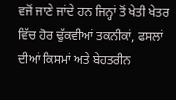ਵਜੋਂ ਜਾਣੇ ਜਾਂਦੇ ਹਨ ਜਿਨ੍ਹਾਂ ਤੋਂ ਖੇਤੀ ਖੇਤਰ ਵਿੱਚ ਹੋਰ ਢੁੱਕਵੀਆਂ ਤਕਨੀਕਾਂ, ਫਸਲਾਂ ਦੀਆਂ ਕਿਸਮਾਂ ਅਤੇ ਬੇਹਤਰੀਨ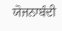ਯੋਜਨਾਬੰਦੀ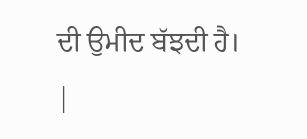ਦੀ ਉਮੀਦ ਬੱਝਦੀ ਹੈ। |